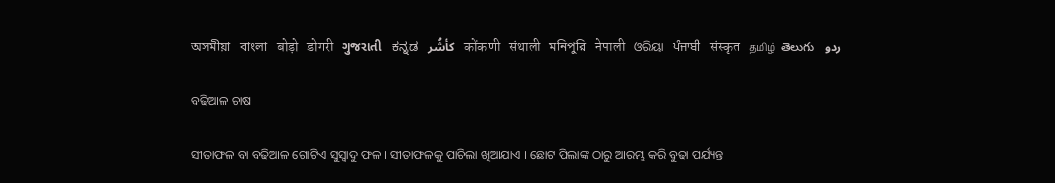অসমীয়া   বাংলা   बोड़ो   डोगरी   ગુજરાતી   ಕನ್ನಡ   كأشُر   कोंकणी   संथाली   মনিপুরি   नेपाली   ଓରିୟା   ਪੰਜਾਬੀ   संस्कृत   தமிழ்  తెలుగు   ردو

ବଢିଆଳ ଚାଷ

ସୀତାଫଳ ବା ବଢିଆଳ ଗୋଟିଏ ସୁସ୍ଵାଦୁ ଫଳ । ସୀତାଫଳକୁ ପାଚିଲା ଖିଆଯାଏ । ଛୋଟ ପିଲାଙ୍କ ଠାରୁ ଆରମ୍ଭ କରି ବୁଢା ପର୍ଯ୍ୟନ୍ତ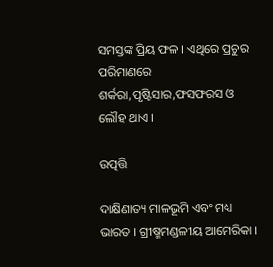ସମସ୍ତଙ୍କ ପ୍ରିୟ ଫଳ । ଏଥିରେ ପ୍ରଚୁର ପରିମାଣରେ ଶର୍କରା,ପୃଷ୍ଟିସାର,ଫସଫରସ ଓ ଲୌହ ଥାଏ ।

ଉତ୍ପତ୍ତି

ଦାକ୍ଷିଣାତ୍ୟ ମାଳଭୂମି ଏବଂ ମଧ୍ୟ ଭାରତ । ଗ୍ରୀଷ୍ମମଣ୍ଡଳୀୟ ଆମେରିକା ।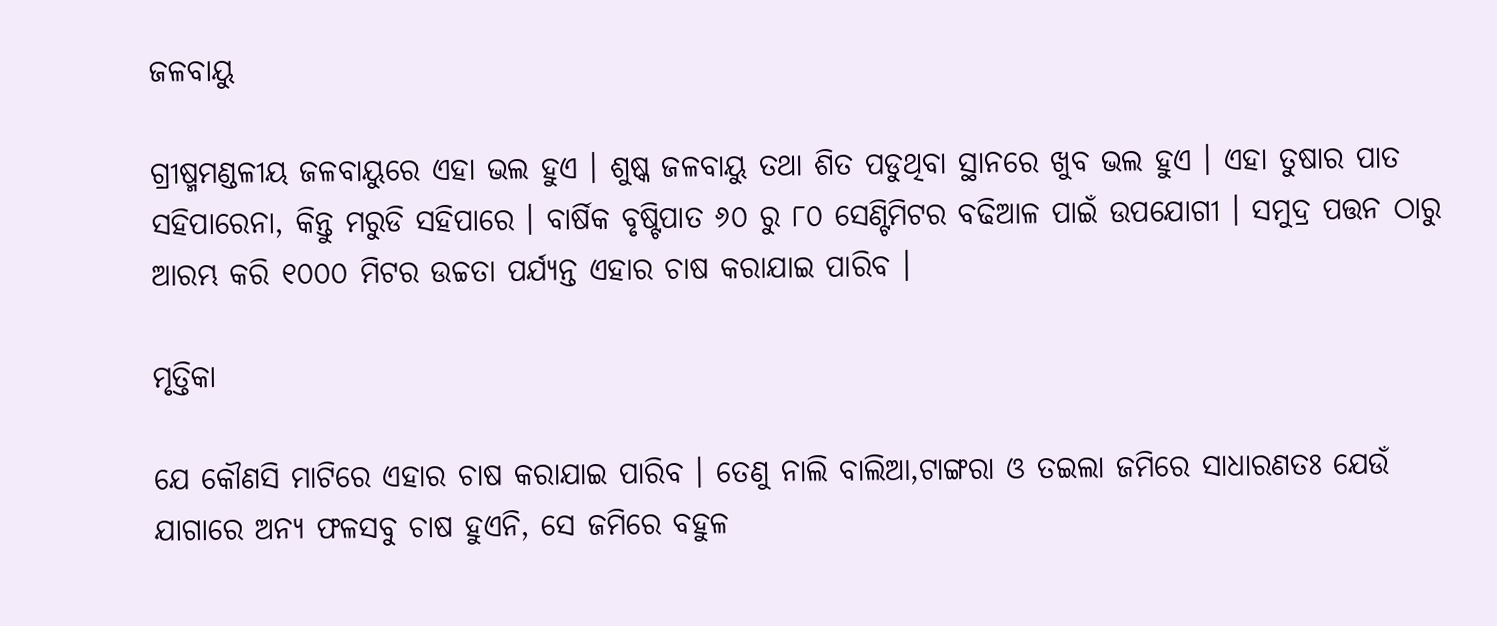ଜଳବାୟୁ

ଗ୍ରୀଷ୍ମମଣ୍ଡଳୀୟ ଜଳବାୟୁରେ ଏହା ଭଲ ହୁଏ । ଶୁଷ୍କ ଜଳବାୟୁ ତଥା ଶିତ ପଡୁଥିବା ସ୍ଥାନରେ ଖୁବ ଭଲ ହୁଏ । ଏହା ତୁଷାର ପାତ ସହିପାରେନା, କିନ୍ତୁ ମରୁଡି ସହିପାରେ । ବାର୍ଷିକ ବୃଷ୍ଟିପାତ ୬୦ ରୁ ୮୦ ସେଣ୍ଟିମିଟର ବଢିଆଳ ପାଇଁ ଉପଯୋଗୀ । ସମୁଦ୍ର ପତ୍ତନ ଠାରୁ ଆରମ୍ଭ କରି ୧୦୦୦ ମିଟର ଉଚ୍ଚତା ପର୍ଯ୍ୟନ୍ତ ଏହାର ଚାଷ କରାଯାଇ ପାରିବ ।

ମୃତ୍ତିକା

ଯେ କୌଣସି ମାଟିରେ ଏହାର ଚାଷ କରାଯାଇ ପାରିବ । ତେଣୁ ନାଲି ବାଲିଆ,ଟାଙ୍ଗରା ଓ ତଇଲା ଜମିରେ ସାଧାରଣତଃ ଯେଉଁ ଯାଗାରେ ଅନ୍ୟ ଫଳସବୁ ଚାଷ ହୁଏନି, ସେ ଜମିରେ ବହୁଳ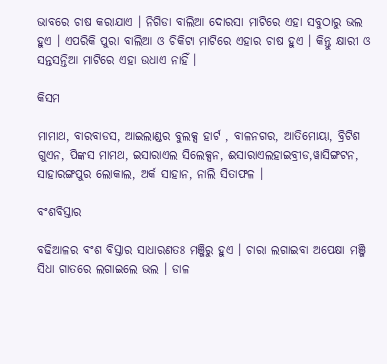ଭାବରେ ଚାଷ କରାଯାଏ । ନିଗିଡା ବାଲିଆ ଦୋରସା ମାଟିରେ ଏହା ସବୁଠାରୁ ଭଲ ହୁଏ । ଏପରିକି ପୁରା ବାଲିଆ ଓ ଚିକିଟା ମାଟିରେ ଏହାର ଚାଷ ହୁଏ । କିନ୍ତୁ କ୍ଷାରୀ ଓ ସନ୍ତସନ୍ତିଆ ମାଟିରେ ଏହା ଉଧାଏ ନାହିଁ ।

କିସମ

ମାମାଥ, ବାରବାଡସ, ଆଇଲାଣ୍ଡର ବୁଲକ୍ସ ହାର୍ଟ , ବାଳନଗର, ଆତିମୋୟା, ବ୍ରିଟିଶ ଗୁଏନ, ପିଙ୍କସ ମାମଥ, ଇସାରାଏଲ ସିଲେକ୍ସନ, ଈସାରାଏଲହାଇବ୍ରୀଡ,ୱାସିଙ୍ଗଟନ, ସାହାରଙ୍ଗପୁର ଲୋକାଲ, ଅର୍କ ସାହାନ, ନାଲି ସିତାଫଳ ।

ବଂଶବିସ୍ତାର

ବଢିଆଳର ବଂଶ ବିସ୍ତାର ସାଧାରଣତଃ ମଞ୍ଜିରୁ ହୁଏ । ଚାରା ଲଗାଇବା ଅପେକ୍ଷା ମଞ୍ଜି ସିଧା ଗାତରେ ଲଗାଇଲେ ଭଲ । ଡାଳ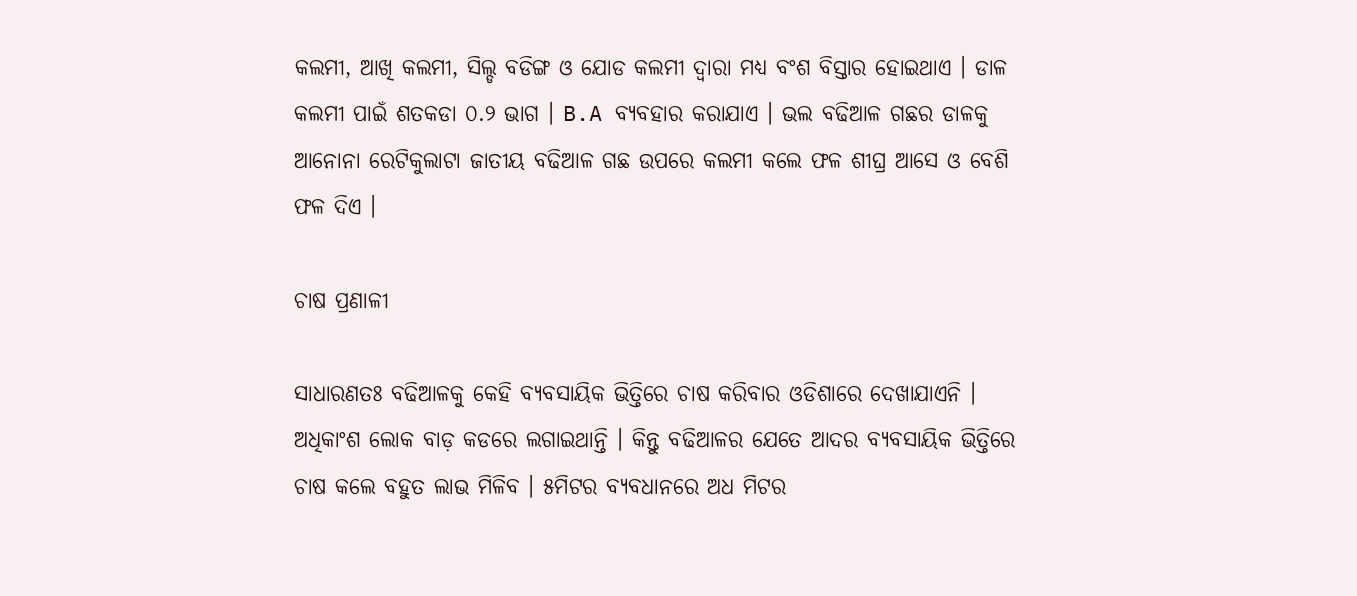କଲମୀ, ଆଖି କଲମୀ, ସିଲ୍ଡ ବଡିଙ୍ଗ ଓ ଯୋଡ କଲମୀ ଦ୍ଵାରା ମଧ୍ୟ ବଂଶ ବିସ୍ତାର ହୋଇଥାଏ । ଡାଳ କଲମୀ ପାଇଁ ଶତକଡା ୦.୨ ଭାଗ । B.A ବ୍ୟବହାର କରାଯାଏ । ଭଲ ବଢିଆଳ ଗଛର ଡାଳକୁ ଆନୋନା ରେଟିକୁଲାଟା ଜାତୀୟ ବଢିଆଳ ଗଛ ଉପରେ କଲମୀ କଲେ ଫଳ ଶୀଘ୍ର ଆସେ ଓ ବେଶି ଫଳ ଦିଏ ।

ଚାଷ ପ୍ରଣାଳୀ

ସାଧାରଣତଃ ବଢିଆଳକୁ କେହି ବ୍ୟବସାୟିକ ଭିତ୍ତିରେ ଚାଷ କରିବାର ଓଡିଶାରେ ଦେଖାଯାଏନି । ଅଧିକାଂଶ ଲୋକ ବାଡ଼ କଡରେ ଲଗାଇଥାନ୍ତି । କିନ୍ତୁ ବଢିଆଳର ଯେତେ ଆଦର ବ୍ୟବସାୟିକ ଭିତ୍ତିରେ ଚାଷ କଲେ ବହୁତ ଲାଭ ମିଳିବ । ୫ମିଟର ବ୍ୟବଧାନରେ ଅଧ ମିଟର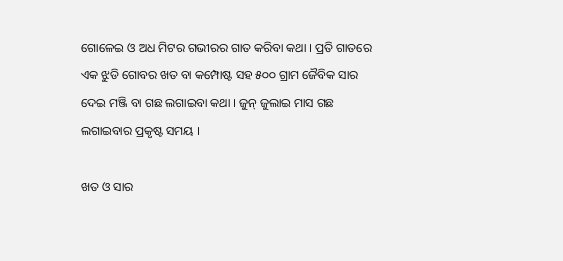ଗୋଳେଇ ଓ ଅଧ ମିଟର ଗଭୀରର ଗାତ କରିବା କଥା । ପ୍ରତି ଗାତରେ ଏକ ଝୁଡି ଗୋବର ଖତ ବା କମ୍ପୋଷ୍ଟ ସହ ୫୦୦ ଗ୍ରାମ ଜୈବିକ ସାର ଦେଇ ମଞ୍ଜି ବା ଗଛ ଲଗାଇବା କଥା । ଜୁନ୍ ଜୁଲାଇ ମାସ ଗଛ ଲଗାଇବାର ପ୍ରକୃଷ୍ଟ ସମୟ ।

ଖତ ଓ ସାର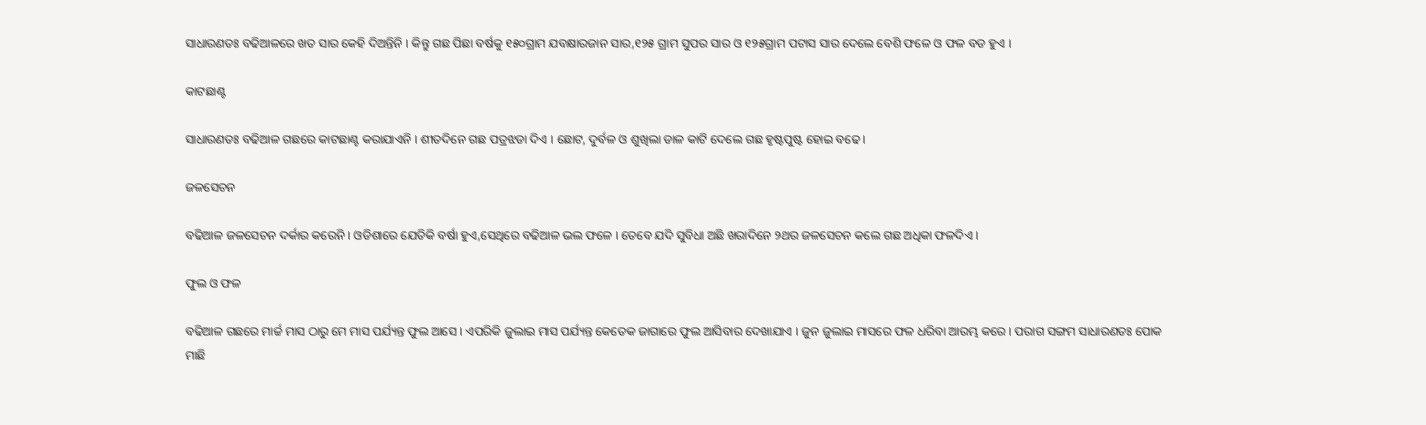ସାଧାରଣତଃ ବଢିଆଳରେ ଖତ ସାର କେହି ଦିଅନ୍ତିନି । କିନ୍ତୁ ଗଛ ପିଛା ବର୍ଷକୁ ୧୫୦ଗ୍ରାମ ଯବକ୍ଷାରଜାନ ସାର,୧୨୫ ଗ୍ରାମ ସୁପର ସାର ଓ ୧୨୫ଗ୍ରାମ ପଟାସ ସାର ଦେଲେ ବେଶି ଫଳେ ଓ ଫଳ ବଡ ହୁଏ ।

କାଟଛାଣ୍ଟ

ସାଧାରଣତଃ ବଢିଆଳ ଗଛରେ କାଟଛାଣ୍ଟ କରାଯାଏନି । ଶୀତଦିନେ ଗଛ ପତ୍ରଝଡା ଦିଏ । ଛୋଟ, ଦୁର୍ବଳ ଓ ଶୁଖିଲା ଡାଳ କାଟି ଦେଲେ ଗଛ ହୃଷ୍ଟପୁଷ୍ଟ ହୋଇ ବଢେ ।

ଜଳସେଚନ

ବଢିଆଳ ଜଳସେଚନ ଦର୍କାର କରେନି । ଓଡିଶାରେ ଯେତିକି ବର୍ଷା ହୁଏ,ସେଥିରେ ବଢିଆଳ ଭଲ ଫଳେ । ତେବେ ଯଦି ସୁବିଧା ଅଛି ଖରାଦିନେ ୨ଥର ଜଳସେଚନ କଲେ ଗଛ ଅଧିକା ଫଳଦିଏ ।

ଫୁଲ ଓ ଫଳ

ବଢିଆଳ ଗଛରେ ମାର୍ଚ୍ଚ ମାସ ଠାରୁ ମେ ମାସ ପର୍ଯ୍ୟନ୍ତ ଫୁଲ ଆସେ । ଏପରିକି ଜୁଲାଇ ମାସ ପର୍ଯ୍ୟନ୍ତ କେତେକ ଜାଗାରେ ଫୁଲ ଆସିବାର ଦେଖାଯାଏ । ଜୁନ ଜୁଲାଇ ମାସରେ ଫଳ ଧରିବା ଆରମ୍ଭ କରେ । ପରାଗ ସଙ୍ଗମ ସାଧାରଣତଃ ପୋକ ମାଛି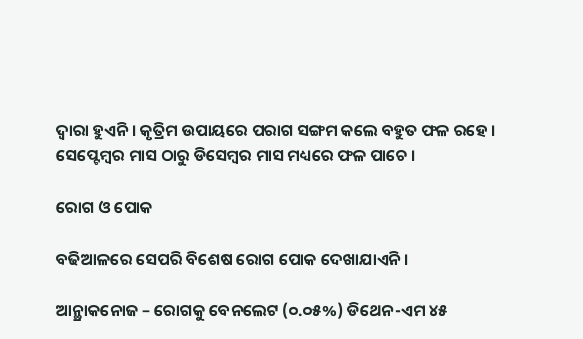ଦ୍ଵାରା ହୁଏନି । କୃତ୍ରିମ ଉପାୟରେ ପରାଗ ସଙ୍ଗମ କଲେ ବହୁତ ଫଳ ରହେ । ସେପ୍ଟେମ୍ବର ମାସ ଠାରୁ ଡିସେମ୍ବର ମାସ ମଧ୍ୟରେ ଫଳ ପାଚେ ।

ରୋଗ ଓ ପୋକ

ବଢିଆଳରେ ସେପରି ବିଶେଷ ରୋଗ ପୋକ ଦେଖାଯାଏନି ।

ଆନ୍ଥ୍ରାକନୋଜ – ରୋଗକୁ ବେନଲେଟ (୦.୦୫%) ଡିଥେନ-ଏମ ୪୫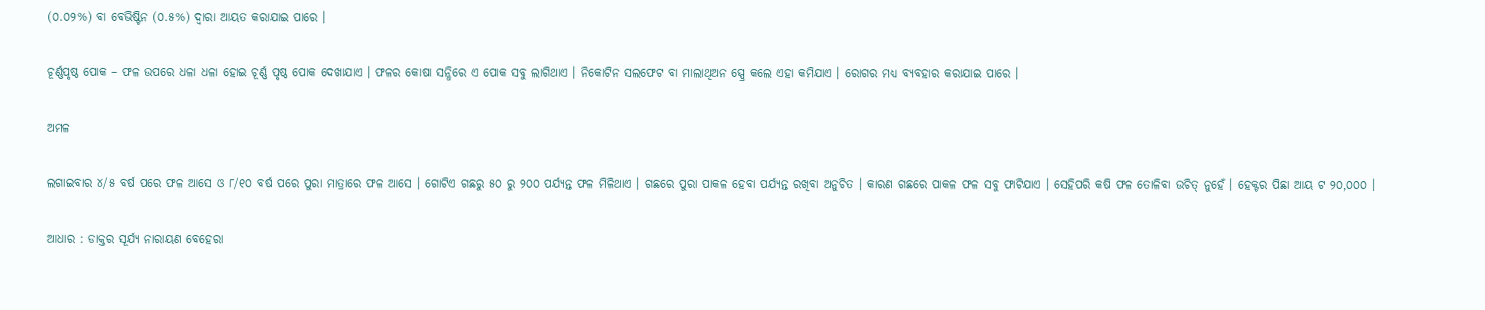(୦.୦୨%) ବା ବେଭିଷ୍ଟିନ (୦.୫%) ଦ୍ଵାରା ଆୟତ କରାଯାଇ ପାରେ ।

ଚୂର୍ଣ୍ଣପୃଷ୍ଠ ପୋକ – ଫଳ ଉପରେ ଧଳା ଧଳା ହୋଇ ଚୂର୍ଣ୍ଣ ପୃଷ୍ଠ ପୋକ ଦେଖାଯାଏ । ଫଳର କୋଷା ସନ୍ଧିରେ ଏ ପୋକ ସବୁ ଲାଗିଥାଏ । ନିକୋଟିନ ସଲଫେଟ ବା ମାଲାଥିଅନ ସ୍ପ୍ରେ କଲେ ଏହା କମିଯାଏ । ରୋଗର ମଧ୍ୟ ବ୍ୟବହାର କରାଯାଇ ପାରେ ।

ଅମଳ

ଲଗାଇବାର ୪/୫ ବର୍ଷ ପରେ ଫଳ ଆସେ ଓ ୮/୧୦ ବର୍ଷ ପରେ ପୁରା ମାତ୍ରାରେ ଫଳ ଆସେ । ଗୋଟିଏ ଗଛରୁ ୫୦ ରୁ ୨୦୦ ପର୍ଯ୍ୟନ୍ତ ଫଳ ମିଳିଥାଏ । ଗଛରେ ପୁରା ପାକଳ ହେବା ପର୍ଯ୍ୟନ୍ତ ରଖିବା ଅନୁଚିତ । କାରଣ ଗଛରେ ପାକଳ ଫଳ ସବୁ ଫାଟିଯାଏ । ସେହିପରି କଷି ଫଳ ତୋଳିବା ଉଚିତ୍ ନୁହେଁ । ହେକ୍ଟର ପିଛା ଆୟ ଟ ୨୦,୦୦୦ ।

ଆଧାର : ଡାକ୍ତର ସୂର୍ଯ୍ୟ ନାରାୟଣ ବେହେରା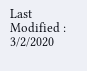Last Modified : 3/2/2020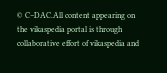© C–DAC.All content appearing on the vikaspedia portal is through collaborative effort of vikaspedia and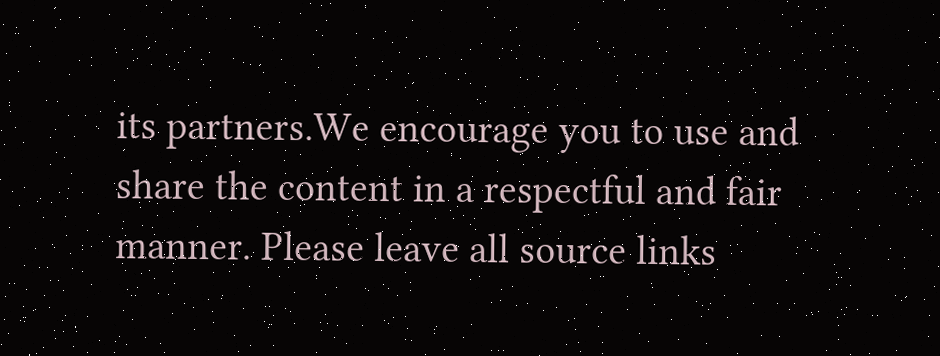its partners.We encourage you to use and share the content in a respectful and fair manner. Please leave all source links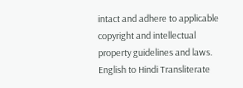intact and adhere to applicable copyright and intellectual property guidelines and laws.
English to Hindi Transliterate